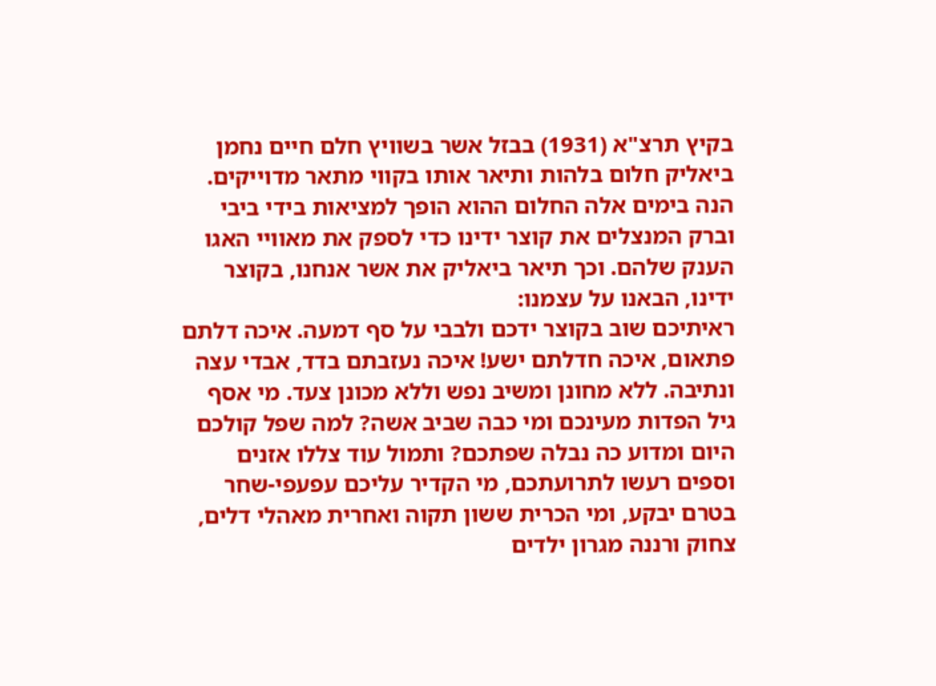בקיץ תרצ"א (1931) בבזל אשר בשוויץ חלם חיים נחמן ביאליק חלום בלהות ותיאר אותו בקווי מתאר מדוייקים. הנה בימים אלה החלום ההוא הופך למציאות בידי ביבי וברק המנצלים את קוצר ידינו כדי לספק את מאוויי האגו הענק שלהם. וכך תיאר ביאליק את אשר אנחנו, בקוצר ידינו, הבאנו על עצמנו:
ראיתיכם שוב בקוצר ידכם ולבבי על סף דמעה. איכה דלתם פתאום, איכה חדלתם ישע! איכה נעזבתם בדד, אבדי עצה ונתיבה. ללא מחונן ומשיב נפש וללא מכונן צעד. מי אסף גיל הפדות מעינכם ומי כבה שביב אשה? למה שפל קולכם היום ומדוע כה נבלה שפתכם? ותמול עוד צללו אזנים וספים רעשו לתרועתכם, מי הקדיר עליכם עפעפי-שחר בטרם יבקע, ומי הכרית ששון תקוה ואחרית מאהלי דלים, צחוק ורננה מגרון ילדים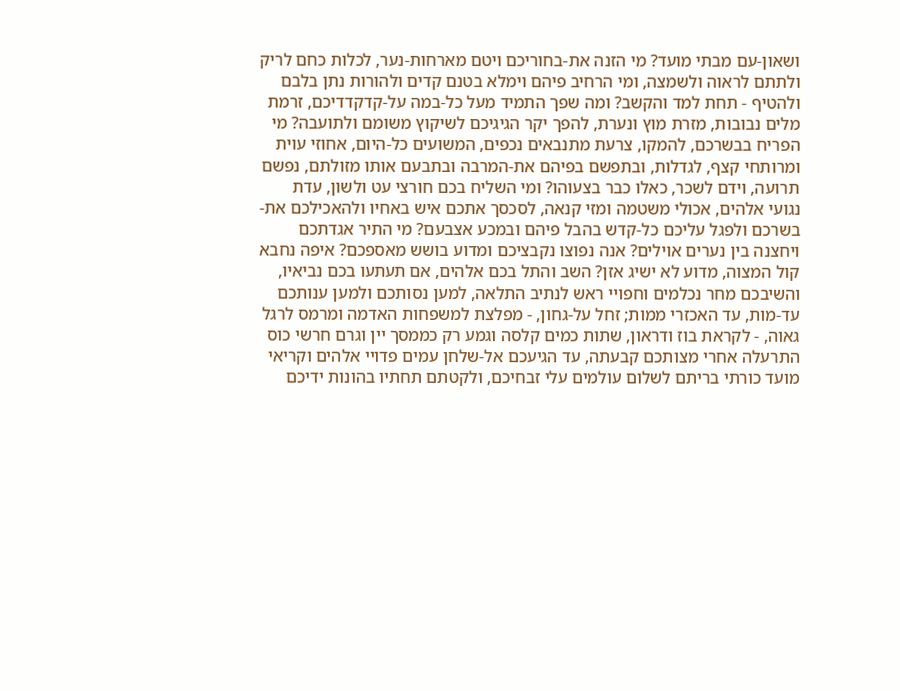ושאון-עם מבתי מועד? מי הזנה את-בחוריכם ויטם מארחות-נער, לכלות כחם לריק ולתתם לראוה ולשמצה, ומי הרחיב פיהם וימלא בטנם קדים ולהורות נתן בלבם ולהטיף - תחת למד והקשב? ומה שפך התמיד מעל כל-במה על-קדקדדיכם, זרמת מלים נבובות, מזרת מוץ ונערת, להפך יקר הגיגיכם לשיקוץ משומם ולתועבה? מי הפריח בבשרכם, להמקו, צרעת מתנבאים נכפים, המשועים כל-היום, אחוזי עוית ומרותחי קצף, לגדלות, ובתפשם בפיהם את-המרבה ובתבעם אותו מזולתם, נפשם תרועה, וידם לשכר, כאלו כבר בצעוהו? ומי השליח בכם חורצי עט ולשון, עדת נגועי אלהים, אכולי משטמה ומזי קנאה, לסכסך אתכם איש באחיו ולהאכילכם את-בשרכם ולפגל עליכם כל-קדש בהבל פיהם ובמכע אצבעם? מי התיר אגדתכם ויחצנה בין נערים אוילים? אנה נפוצו נקבציכם ומדוע בושש מאספכם? איפה נחבא קול המצוה, מדוע לא ישיג אזן? השב והתל בכם אלהים, אם תעתעו בכם נביאיו, והשיבכם מחר נכלמים וחפויי ראש לנתיב התלאה, למען נסותכם ולמען ענותכם עד-מות, עד האכזרי ממות; זחל על-גחון, - מפלצת למשפחות האדמה ומרמס לרגל גאוה, - לקראת בוז ודראון, שתות כמים קלסה וגמע רק כממסך יין וגרם חרשי כוס התרעלה אחרי מצותכם קבעתה, עד הגיעכם אל-שלחן עמים פדויי אלהים וקריאי מועד כורתי בריתם לשלום עולמים עלי זבחיכם, ולקטתם תחתיו בהונות ידיכם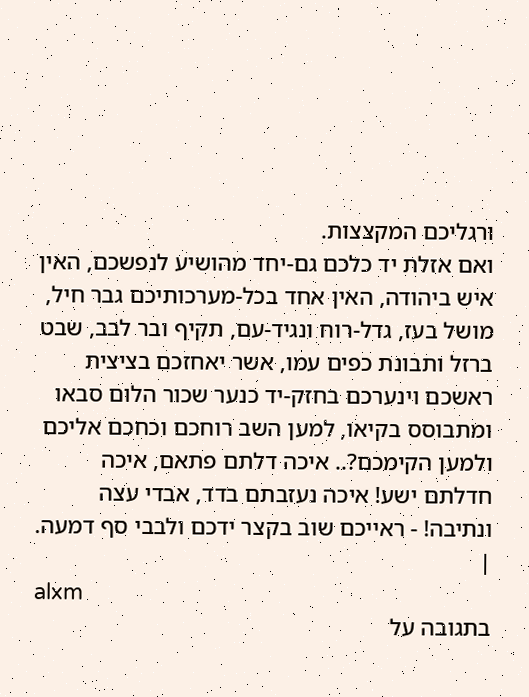ורגליכם המקצצות.
ואם אזלת יד כלכם גם-יחד מהושיע לנפשכם, האין איש ביהודה, האין אחד בכל-מערכותיכם גבר חיל, מושל בעז, גדל-רוח ונגיד-עם, תקיף ובר לבב, שבט ברזל ותבונת כפים עמו, אשר יאחזכם בציצית ראשכם וינערכם בחזק-יד כנער שכור הלום סבאו ומתבוסס בקיאו, למען השב רוחכם וכחכם אליכם ולמען הקימכם?.. איכה דלתם פתאם, איכה חדלתם ישע! איכה נעזבתם בדד, אבדי עצה ונתיבה! - ראייכם שוב בקצר ידכם ולבבי סף דמעה.
|
alxm
בתגובה על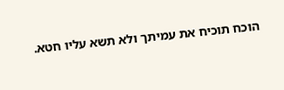הוכח תוכיח את עמיתך ולא תשא עליו חטא.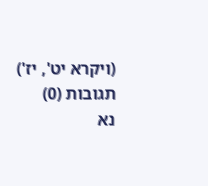(ויקרא יט', יז')
תגובות (0)
נא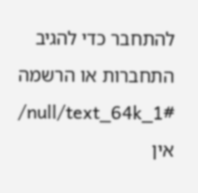להתחבר כדי להגיב
התחברות או הרשמה
/null/text_64k_1#
אין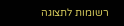רשומות לתצוגה